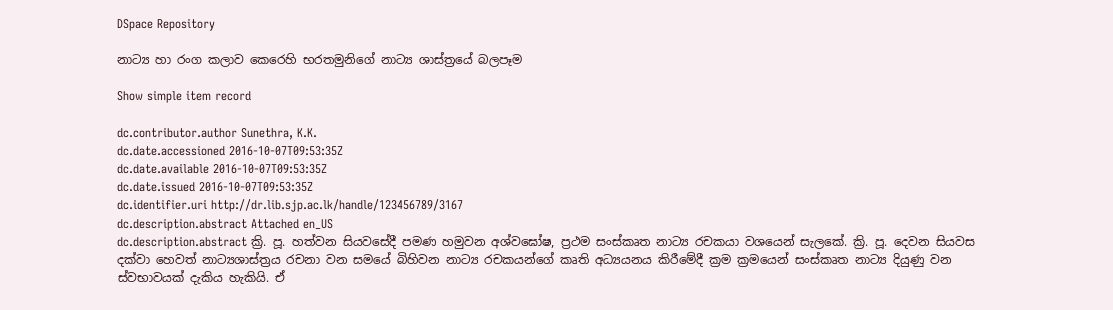DSpace Repository

නාට්‍ය හා රංග කලාව කෙරෙහි භරතමුනිගේ නාට්‍ය ශාස්ත්‍රයේ බලපෑම

Show simple item record

dc.contributor.author Sunethra, K.K.
dc.date.accessioned 2016-10-07T09:53:35Z
dc.date.available 2016-10-07T09:53:35Z
dc.date.issued 2016-10-07T09:53:35Z
dc.identifier.uri http://dr.lib.sjp.ac.lk/handle/123456789/3167
dc.description.abstract Attached en_US
dc.description.abstract ක්‍රි. පූ. හත්වන සියවසේදී පමණ හමුවන අශ්වඝෝෂ, ප්‍රථම සංස්කෘත නාට්‍ය රචකයා වශයෙන් සැලකේ. ක්‍රි. පූ. දෙවන සියවස දක්වා හෙවත් නාට්‍යශාස්ත්‍රය රචනා වන සමයේ බිහිවන නාට්‍ය රචකයන්ගේ කෘති අධ්‍යයනය කිරීමේදී ක්‍රම ක්‍රමයෙන් සංස්කෘත නාට්‍ය දියුණු වන ස්වභාවයක් දැකිය හැකියි. ඒ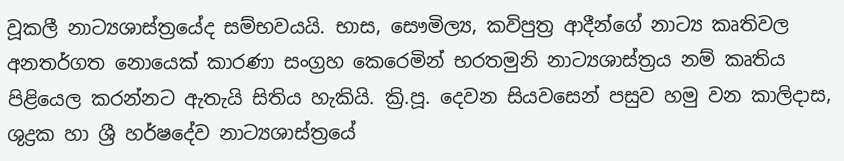වූකලී නාට්‍යශාස්ත්‍රයේද සම්භවයයි. භාස, සෞමිල්‍ය, කවිපුත්‍ර ආදීන්ගේ නාට්‍ය කෘතිවල අනතර්ගත නොයෙක් කාරණා සංග්‍රහ කෙරෙමින් භරතමුනි නාට්‍යශාස්ත්‍රය නම් කෘතිය පිළියෙල කරන්නට ඇතැයි සිතිය හැකියි. ක්‍රි.පූ. දෙවන සියවසෙන් පසුව හමු වන කාලිදාස, ශුද්‍රක හා ශ්‍රී හර්ෂදේව නාට්‍යශාස්ත්‍රයේ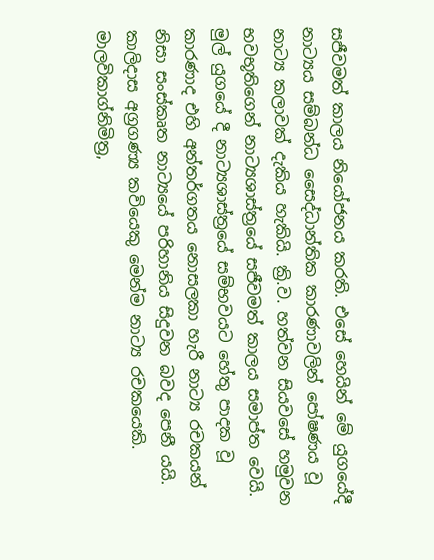සජීවමත් කාලය නියෝජනය කරති. එසේ හෙයින් මේ යුගයේදී නාට්‍යය සම්බන්ධ සෛද්ධාන්තික කාරණාවලින් පෝෂණය වූ නාට්‍ය කලාවක් දැකිය හැකියි. ක්‍රි.ව. හත්වන සියවසේ හමුවන භවභූතිගෙන් නාට්‍යශාස්ත්‍රයේ සජීවමත් කාලය සමාප්ත වෙයි. මුල් යුගයේ දී නාට්‍යශාස්ත්‍රයේ සම්භවයට හේතු පාදක වූ කාරණාද එහි අන්තර්ගතය නොසලකා හැරී නාට්‍ය රචකයන් නිසා සංස්කෘත නාට්‍යයේ පරිහානිය සිදුවන බවද පෙනී යයි. කාලිදාස අග්‍රගණ්‍ය කවියෙකු මෙන්ම නාට්‍ය රචකයෙකි. මාලවිකාග්නිමිත්‍ර,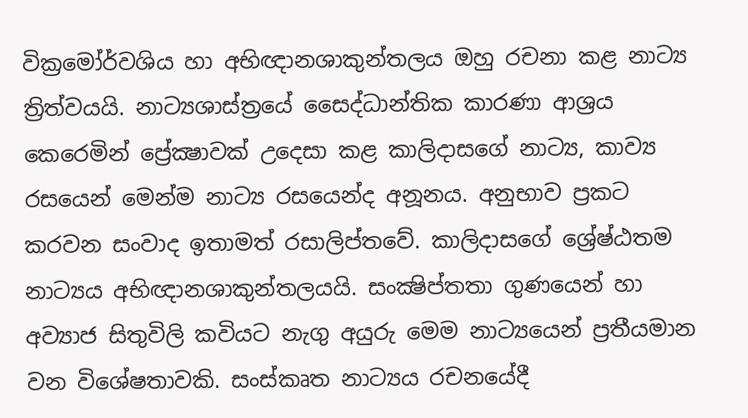වික්‍රමෝර්වශිය හා අභිඥානශාකුන්තලය ඔහු රචනා කළ නාට්‍ය ත්‍රිත්වයයි. නාට්‍යශාස්ත්‍රයේ සෛද්ධාන්තික කාරණා ආශ්‍රය කෙරෙමින් ප්‍රේක්‍ෂාවක් උදෙසා කළ කාලිදාසගේ නාට්‍ය, කාව්‍ය රසයෙන් මෙන්ම නාට්‍ය රසයෙන්ද අනූනය. අනුභාව ප්‍රකට කරවන සංවාද ඉතාමත් රසාලිප්තවේ. කාලිදාසගේ ශ්‍රේෂ්ඨතම නාට්‍යය අභිඥානශාකුන්තලයයි. සංක්‍ෂිප්තතා ගුණයෙන් හා අව්‍යාජ සිතුවිලි කවියට නැගු අයුරු මෙම නාට්‍යයෙන් ප්‍රතීයමාන වන විශේෂතාවකි. සංස්කෘත නාට්‍යය රචනයේදී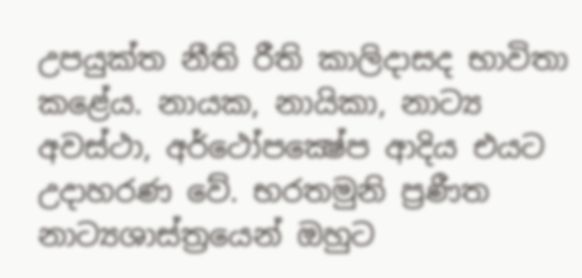උපයුක්ත නීති රීති කාලිදාසද භාවිතා කළේය. නායක, නායිකා, නාට්‍ය අවස්ථා, අර්ථෝපක්‍ෂේප ආදිය එයට උදාහරණ වේ. භරතමුනි ප්‍රණීත නාට්‍යශාස්ත්‍රයෙන් ඔහුට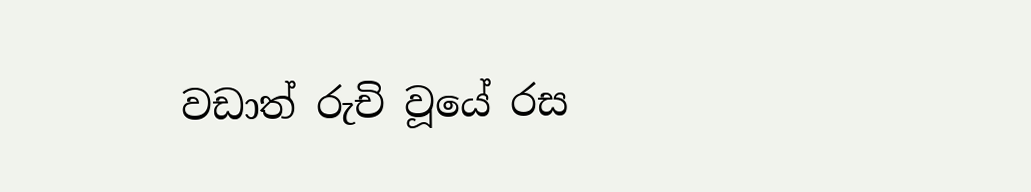වඩාත් රුචි වූයේ රස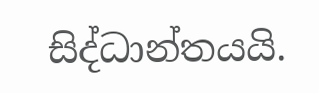සිද්ධාන්තයයි.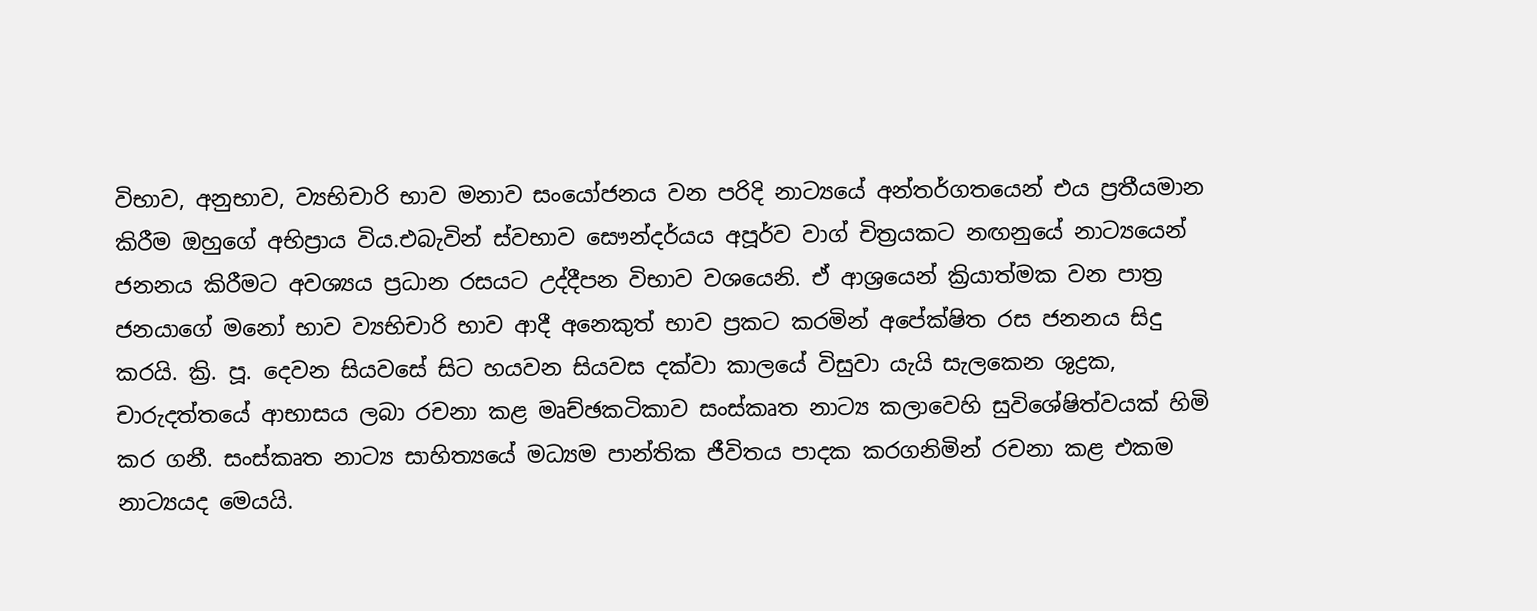විභාව, අනුභාව, ව්‍යභිචාරි භාව මනාව සංයෝජනය වන පරිදි නාට්‍යයේ අන්තර්ගතයෙන් එය ප්‍රතීයමාන කිරීම ඔහුගේ අභිප්‍රාය විය.එබැවින් ස්වභාව සෞන්දර්යය අපූර්ව වාග් චිත්‍රයකට නඟනුයේ නාට්‍යයෙන් ජනනය කිරීමට අවශ්‍යය ප්‍රධාන රසයට උද්දීපන විභාව වශයෙනි. ඒ ආශ්‍රයෙන් ක්‍රියාත්මක වන පාත්‍ර ජනයාගේ මනෝ භාව ව්‍යභිචාරි භාව ආදී අනෙකුත් භාව ප්‍රකට කරමින් අපේක්ෂිත රස ජනනය සිදු කරයි. ක්‍රි. පූ. දෙවන සියවසේ සිට හයවන සියවස දක්වා කාලයේ විසුවා යැයි සැලකෙන ශුද්‍රක, චාරුදත්තයේ ආභාසය ලබා රචනා කළ මෘච්ඡකටිකාව සංස්කෘත නාට්‍ය කලාවෙහි සුවිශේෂිත්වයක් හිමි කර ගනී. සංස්කෘත නාට්‍ය සාහිත්‍යයේ මධ්‍යම පාන්තික ජීවිතය පාදක කරගනිමින් රචනා කළ එකම නාට්‍යයද මෙයයි.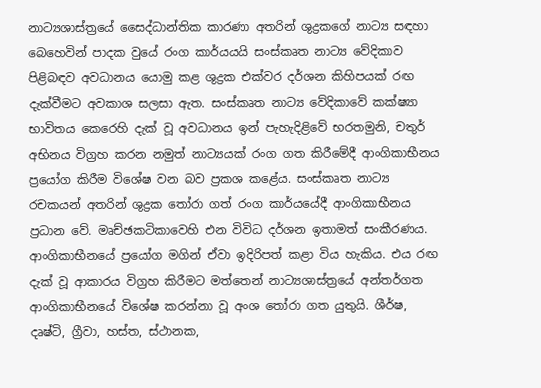නාට්‍යශාස්ත්‍රයේ සෛද්ධාන්තික කාරණා අතරින් ශුද්‍රකගේ නාට්‍ය සඳහා බෙහෙවින් පාදක වුයේ රංග කාර්යයයි සංස්කෘත නාට්‍ය වේදිකාව පිළිබඳව අවධානය යොමු කළ ශුද්‍රක එක්වර දර්ශන කිහිපයක් රඟ දැක්වීමට අවකාශ සලසා ඇත. සංස්කෘත නාට්‍ය වේදිකාවේ කක්ෂ්‍යා භාවිතය කෙරෙහි දැක් වූ අවධානය ඉන් පැහැදිළිවේ භරතමුනි, චතුර් අභිනය විග්‍රහ කරන නමුත් නාට්‍යයක් රංග ගත කිරීමේදී ආංගිකාභීනය ප්‍රයෝග කිරීම විශේෂ වන බව ප්‍රකශ කළේය. සංස්කෘත නාට්‍ය රචකයන් අතරින් ශුද්‍රක තෝරා ගත් රංග කාර්යයේදී ආංගිකාභීනය ප්‍රධාන වේ. මෘච්ඡකටිකාවෙහි එන විවිධ දර්ශන ඉතාමත් සංකීරණය. ආංගිකාභීනයේ ප්‍රයෝග මගින් ඒවා ඉදිරිපත් කළා විය හැකිය. එය රඟ දැක් වූ ආකාරය විග්‍රහ කිරීමට මත්තෙන් නාට්‍යශාස්ත්‍රයේ අන්තර්ගත ආංගිකාභීනයේ විශේෂ කරන්නා වූ අංශ තෝරා ගත යුතුයි. ශීර්ෂ, දෘෂ්ටි, ග්‍රීවා, හස්ත, ස්ථානක,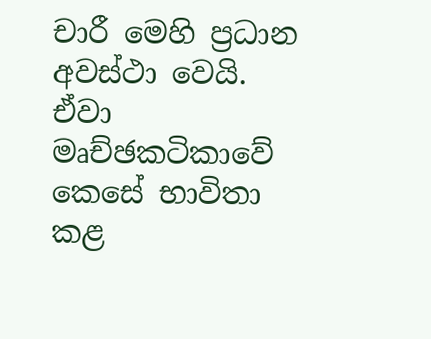චාරී මෙහි ප්‍රධාන අවස්ථා වෙයි. ඒවා මෘච්ඡකටිකාවේ කෙසේ භාවිතා කළ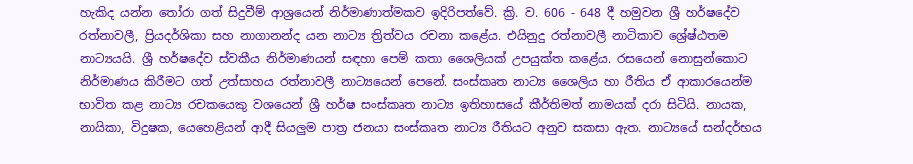හැකිද යන්න තෝරා ගත් සිදුවීම් ආශ්‍රයෙන් නිර්මාණාත්මකව ඉදිරිපත්වේ. ක්‍රි. ව. 606 - 648 දී හමුවන ශ්‍රී හර්ෂදේව රත්නාවලී, ප්‍රියදර්ශිකා සහ නාගානන්ද යන නාට්‍ය ත්‍රිත්වය රචනා කළේය. එයිනුදු රත්නාවලී නාටිකාව ශ්‍රේෂ්ඨතම නාට්‍යයයි. ශ්‍රී හර්ෂදේව ස්වකීය නිර්මාණයන් සඳහා පෙම් කතා ශෛලියක් උපයුක්ත කළේය. රසයෙන් නොසුන්කොට නිර්මාණය කිරීමට ගත් උත්සාහය රත්නාවලී නාට්‍යයෙන් පෙනේ. සංස්කෘත නාට්‍ය ශෛලිය හා රීතිය ඒ ආකාරයෙන්ම භාවිත කළ නාට්‍ය රචකයෙකු වශයෙන් ශ්‍රී හර්ෂ සංස්කෘත නාට්‍ය ඉතිහාසයේ කීර්තිමත් නාමයක් දරා සිටියි. නායක, නායිකා, විදුෂක, යෙහෙළියන් ආදී සියලුම පාත්‍ර ජනයා සංස්කෘත නාට්‍ය රීතියට අනුව සකසා ඇත. නාට්‍යයේ සන්දර්භය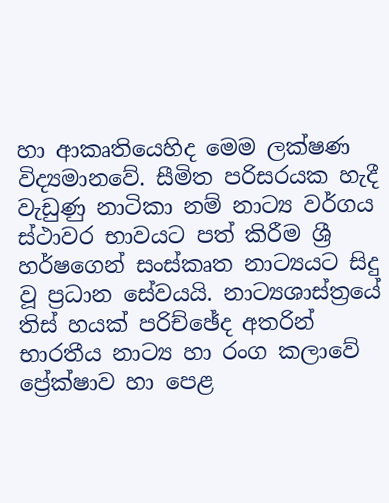හා ආකෘතියෙහිද මෙම ලක්ෂණ විද්‍යමානවේ. සීමිත පරිසරයක හැදී වැඩුණු නාටිකා නම් නාට්‍ය වර්ගය ස්ථාවර භාවයට පත් කිරීම ශ්‍රී හර්ෂගෙන් සංස්කෘත නාට්‍යයට සිදු වූ ප්‍රධාන සේවයයි. නාට්‍යශාස්ත්‍රයේ තිස් හයක් පරිච්ඡේද අතරින් භාරතීය නාට්‍ය හා රංග කලාවේ ප්‍රේක්ෂාව හා පෙළ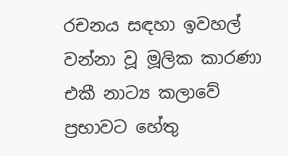රචනය සඳහා ඉවහල් වන්නා වූ මූලික කාරණා එකී නාට්‍ය කලාවේ ප්‍රභාවට හේතු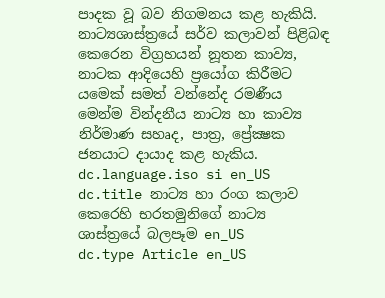පාදක වූ බව නිගමනය කළ හැකියි. නාට්‍යශාස්ත්‍රයේ සර්ව කලාවන් පිළිබඳ කෙරෙන විග්‍රහයන් නූතන කාව්‍ය, නාටක ආදියෙහි ප්‍රයෝග කිරීමට යමෙක් සමත් වන්නේද රමණීය මෙන්ම වින්දනීය නාට්‍ය හා කාව්‍ය නිර්මාණ සහෘද, පාත්‍ර, ප්‍රේක්‍ෂක ජනයාට දායාද කළ හැකිය.
dc.language.iso si en_US
dc.title නාට්‍ය හා රංග කලාව කෙරෙහි භරතමුනිගේ නාට්‍ය ශාස්ත්‍රයේ බලපෑම en_US
dc.type Article en_US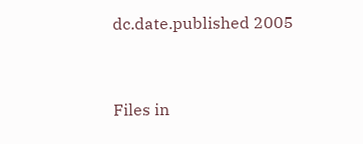dc.date.published 2005


Files in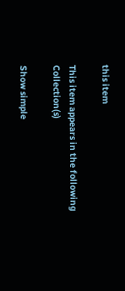this item

This item appears in the following Collection(s)

Show simple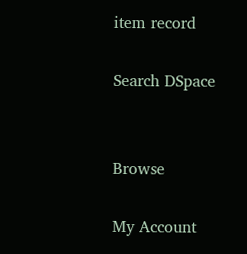item record

Search DSpace


Browse

My Account